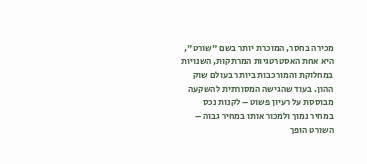מכירה בחסר, המוכרת יותר בשם "שורט", היא אחת האסטרטגיות המרתקות, השנויות במחלוקת והמורכבות ביותר בעולם שוק ההון. בעוד שהגישה המסורתית להשקעה מבוססת על רעיון פשוט – לקנות נכס במחיר נמוך ולמכור אותו במחיר גבוה – השורט הופך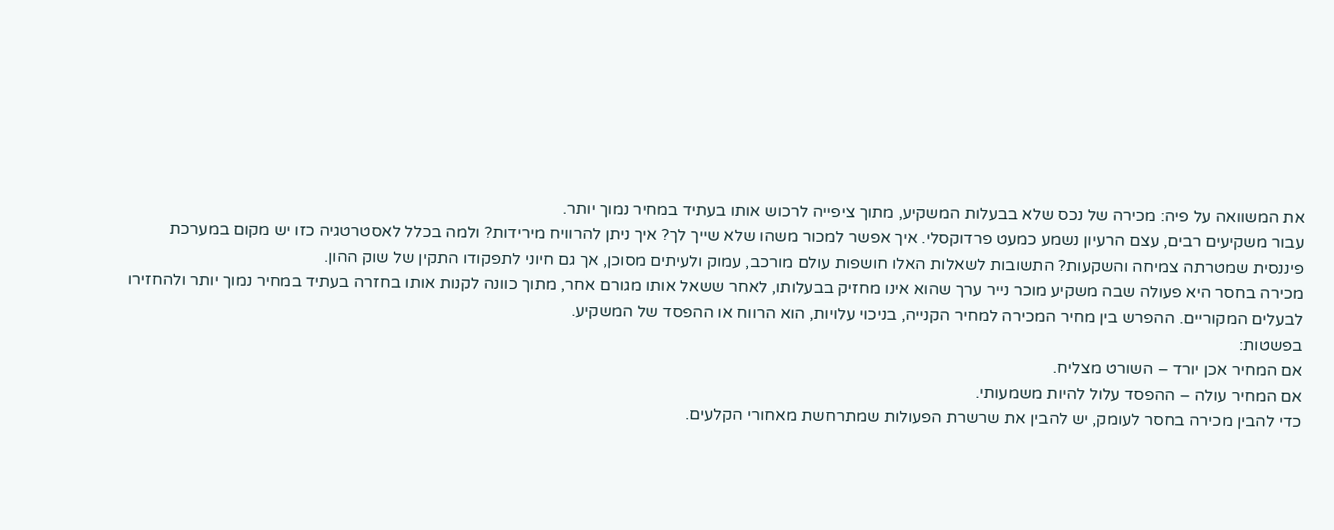את המשוואה על פיה: מכירה של נכס שלא בבעלות המשקיע, מתוך ציפייה לרכוש אותו בעתיד במחיר נמוך יותר.
עבור משקיעים רבים, עצם הרעיון נשמע כמעט פרדוקסלי. איך אפשר למכור משהו שלא שייך לך? איך ניתן להרוויח מירידות? ולמה בכלל לאסטרטגיה כזו יש מקום במערכת פיננסית שמטרתה צמיחה והשקעות? התשובות לשאלות האלו חושפות עולם מורכב, עמוק ולעיתים מסוכן, אך גם חיוני לתפקודו התקין של שוק ההון.
מכירה בחסר היא פעולה שבה משקיע מוכר נייר ערך שהוא אינו מחזיק בבעלותו, לאחר ששאל אותו מגורם אחר, מתוך כוונה לקנות אותו בחזרה בעתיד במחיר נמוך יותר ולהחזירו לבעלים המקוריים. ההפרש בין מחיר המכירה למחיר הקנייה, בניכוי עלויות, הוא הרווח או ההפסד של המשקיע.
בפשטות:
אם המחיר אכן יורד – השורט מצליח.
אם המחיר עולה – ההפסד עלול להיות משמעותי.
כדי להבין מכירה בחסר לעומק, יש להבין את שרשרת הפעולות שמתרחשת מאחורי הקלעים.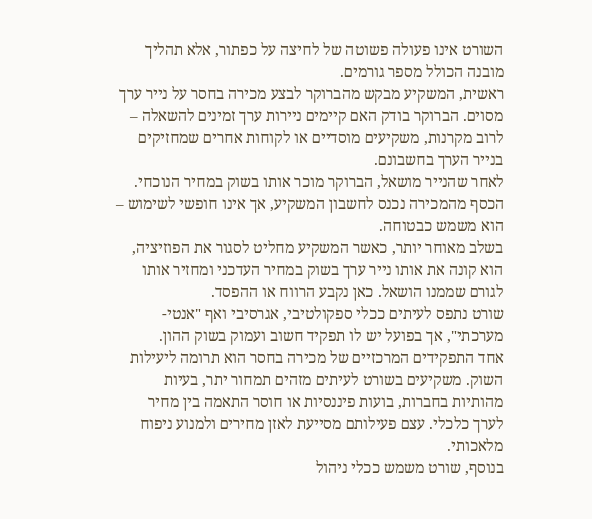השורט אינו פעולה פשוטה של לחיצה על כפתור, אלא תהליך מובנה הכולל מספר גורמים.
ראשית, המשקיע מבקש מהברוקר לבצע מכירה בחסר על נייר ערך מסוים. הברוקר בודק האם קיימים ניירות ערך זמינים להשאלה – לרוב מקרנות, משקיעים מוסדיים או לקוחות אחרים שמחזיקים בנייר הערך בחשבונם.
לאחר שהנייר מושאל, הברוקר מוכר אותו בשוק במחיר הנוכחי. הכסף מהמכירה נכנס לחשבון המשקיע, אך אינו חופשי לשימוש – הוא משמש כבטוחה.
בשלב מאוחר יותר, כאשר המשקיע מחליט לסגור את הפוזיציה, הוא קונה את אותו נייר ערך בשוק במחיר העדכני ומחזיר אותו לגורם שממנו הושאל. כאן נקבע הרווח או ההפסד.
שורט נתפס לעיתים ככלי ספקולטיבי, אגרסיבי ואף "אנטי-מערכתי", אך בפועל יש לו תפקיד חשוב ועמוק בשוק ההון.
אחד התפקידים המרכזיים של מכירה בחסר הוא תרומה ליעילות השוק. משקיעים בשורט לעיתים מזהים תמחור יתר, בעיות מהותיות בחברות, בועות פיננסיות או חוסר התאמה בין מחיר לערך כלכלי. עצם פעילותם מסייעת לאזן מחירים ולמנוע ניפוח מלאכותי.
בנוסף, שורט משמש ככלי ניהול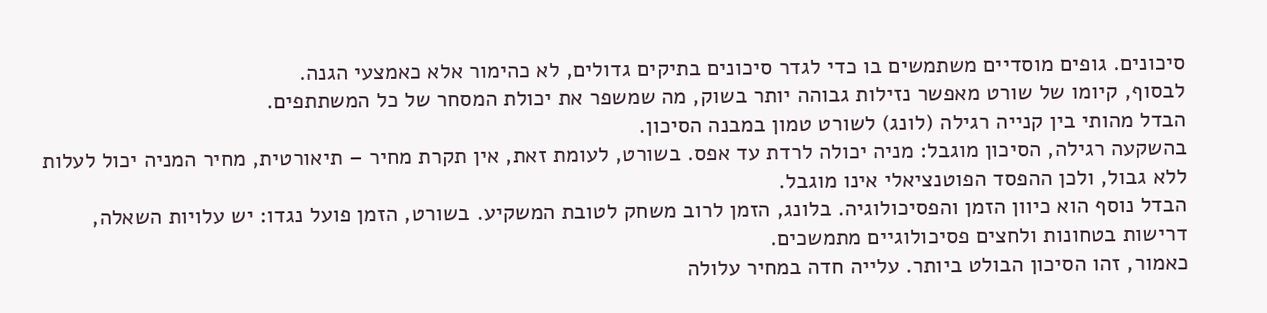סיכונים. גופים מוסדיים משתמשים בו כדי לגדר סיכונים בתיקים גדולים, לא כהימור אלא כאמצעי הגנה.
לבסוף, קיומו של שורט מאפשר נזילות גבוהה יותר בשוק, מה שמשפר את יכולת המסחר של כל המשתתפים.
הבדל מהותי בין קנייה רגילה (לונג) לשורט טמון במבנה הסיכון.
בהשקעה רגילה, הסיכון מוגבל: מניה יכולה לרדת עד אפס. בשורט, לעומת זאת, אין תקרת מחיר – תיאורטית, מחיר המניה יכול לעלות ללא גבול, ולכן ההפסד הפוטנציאלי אינו מוגבל.
הבדל נוסף הוא כיוון הזמן והפסיכולוגיה. בלונג, הזמן לרוב משחק לטובת המשקיע. בשורט, הזמן פועל נגדו: יש עלויות השאלה, דרישות בטחונות ולחצים פסיכולוגיים מתמשכים.
כאמור, זהו הסיכון הבולט ביותר. עלייה חדה במחיר עלולה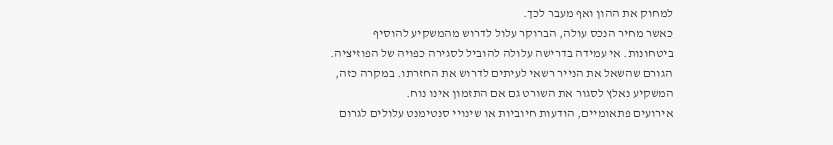למחוק את ההון ואף מעבר לכך.
כאשר מחיר הנכס עולה, הברוקר עלול לדרוש מהמשקיע להוסיף ביטחונות. אי עמידה בדרישה עלולה להוביל לסגירה כפויה של הפוזיציה.
הגורם שהשאל את הנייר רשאי לעיתים לדרוש את החזרתו. במקרה כזה, המשקיע נאלץ לסגור את השורט גם אם התזמון אינו נוח.
אירועים פתאומיים, הודעות חיוביות או שינויי סנטימנט עלולים לגרום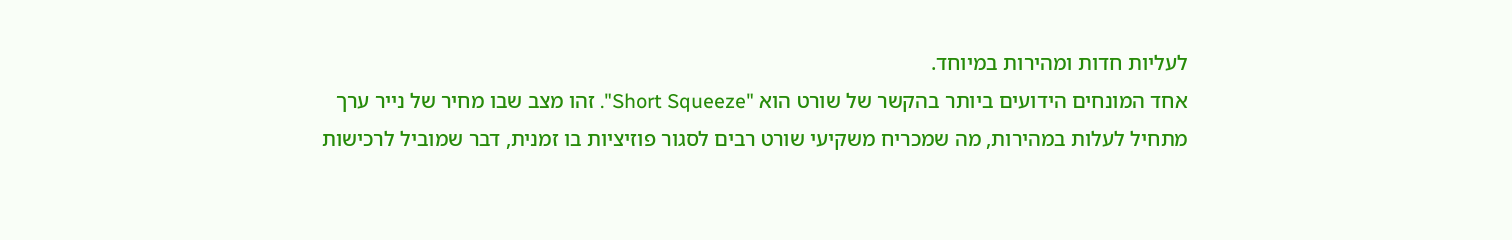לעליות חדות ומהירות במיוחד.
אחד המונחים הידועים ביותר בהקשר של שורט הוא "Short Squeeze". זהו מצב שבו מחיר של נייר ערך מתחיל לעלות במהירות, מה שמכריח משקיעי שורט רבים לסגור פוזיציות בו זמנית, דבר שמוביל לרכישות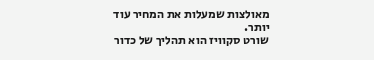מאולצות שמעלות את המחיר עוד יותר.
שורט סקוויז הוא תהליך של כדור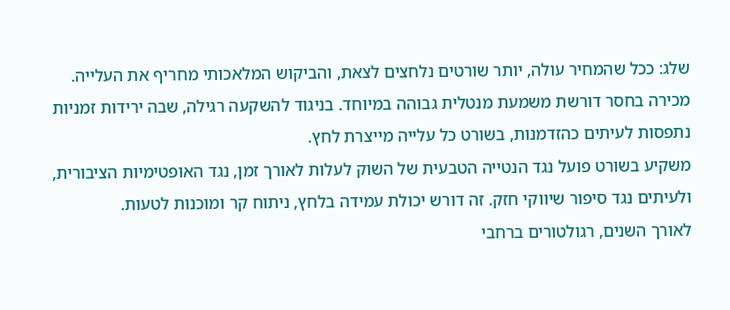שלג: ככל שהמחיר עולה, יותר שורטים נלחצים לצאת, והביקוש המלאכותי מחריף את העלייה.
מכירה בחסר דורשת משמעת מנטלית גבוהה במיוחד. בניגוד להשקעה רגילה, שבה ירידות זמניות נתפסות לעיתים כהזדמנות, בשורט כל עלייה מייצרת לחץ.
משקיע בשורט פועל נגד הנטייה הטבעית של השוק לעלות לאורך זמן, נגד האופטימיות הציבורית, ולעיתים נגד סיפור שיווקי חזק. זה דורש יכולת עמידה בלחץ, ניתוח קר ומוכנות לטעות.
לאורך השנים, רגולטורים ברחבי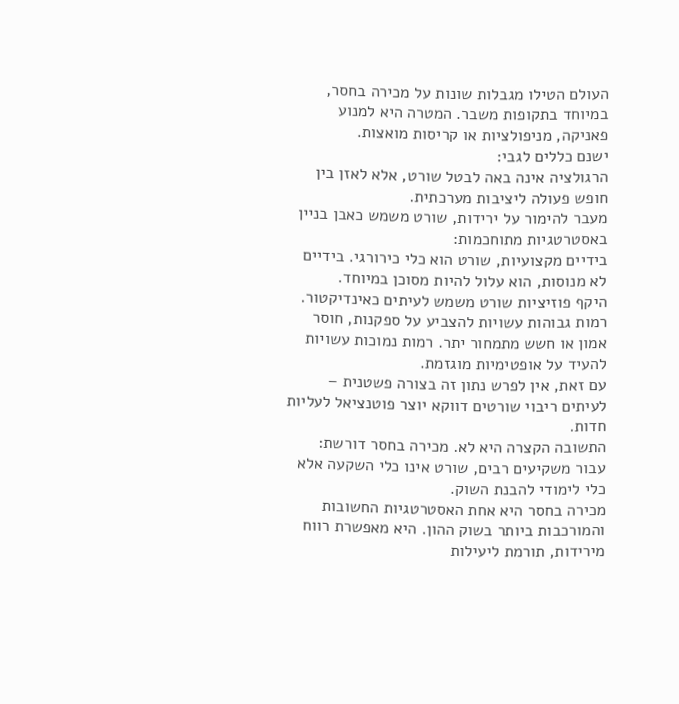העולם הטילו מגבלות שונות על מכירה בחסר, במיוחד בתקופות משבר. המטרה היא למנוע פאניקה, מניפולציות או קריסות מואצות.
ישנם כללים לגבי:
הרגולציה אינה באה לבטל שורט, אלא לאזן בין חופש פעולה ליציבות מערכתית.
מעבר להימור על ירידות, שורט משמש כאבן בניין באסטרטגיות מתוחכמות:
בידיים מקצועיות, שורט הוא כלי כירורגי. בידיים לא מנוסות, הוא עלול להיות מסוכן במיוחד.
היקף פוזיציות שורט משמש לעיתים כאינדיקטור. רמות גבוהות עשויות להצביע על ספקנות, חוסר אמון או חשש מתמחור יתר. רמות נמוכות עשויות להעיד על אופטימיות מוגזמת.
עם זאת, אין לפרש נתון זה בצורה פשטנית – לעיתים ריבוי שורטים דווקא יוצר פוטנציאל לעליות חדות.
התשובה הקצרה היא לא. מכירה בחסר דורשת:
עבור משקיעים רבים, שורט אינו כלי השקעה אלא כלי לימודי להבנת השוק.
מכירה בחסר היא אחת האסטרטגיות החשובות והמורכבות ביותר בשוק ההון. היא מאפשרת רווח מירידות, תורמת ליעילות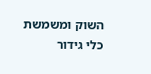השוק ומשמשת כלי גידור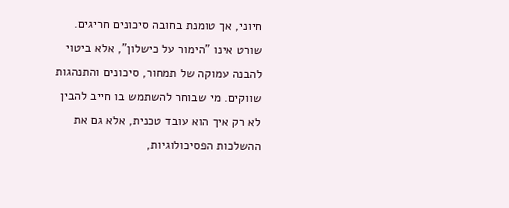חיוני, אך טומנת בחובה סיכונים חריגים.
שורט אינו "הימור על כישלון", אלא ביטוי להבנה עמוקה של תמחור, סיכונים והתנהגות שווקים. מי שבוחר להשתמש בו חייב להבין לא רק איך הוא עובד טכנית, אלא גם את ההשלכות הפסיכולוגיות,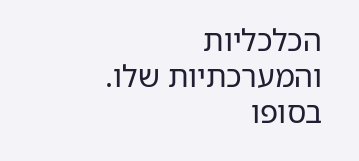הכלכליות והמערכתיות שלו.
בסופו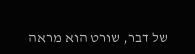של דבר, שורט הוא מראה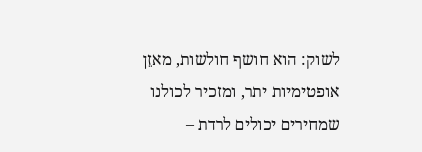לשוק: הוא חושף חולשות, מאזֵן אופטימיות יתר, ומזכיר לכולנו שמחירים יכולים לרדת –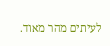לעיתים מהר מאוד.